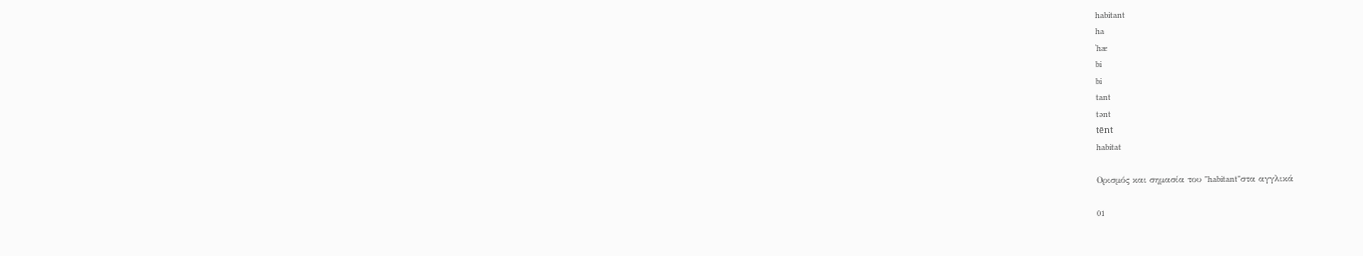habitant
ha
ˈhæ
bi
bi
tant
tənt
tēnt
habitat

Ορισμός και σημασία του "habitant"στα αγγλικά

01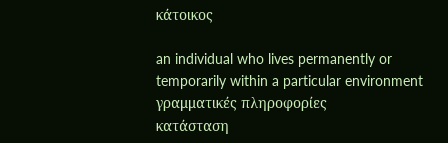κάτοικος

an individual who lives permanently or temporarily within a particular environment
γραμματικές πληροφορίες
κατάσταση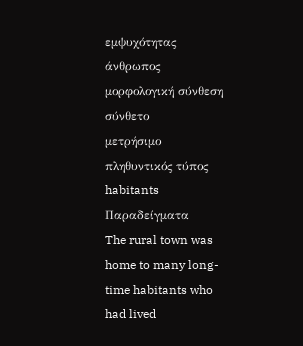εμψυχότητας
άνθρωπος
μορφολογική σύνθεση
σύνθετο
μετρήσιμο
πληθυντικός τύπος
habitants
Παραδείγματα
The rural town was home to many long-time habitants who had lived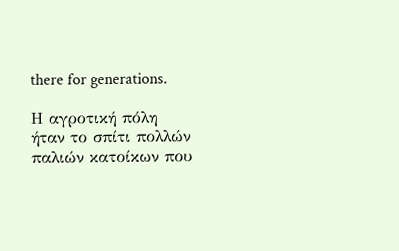there for generations.

Η αγροτική πόλη ήταν το σπίτι πολλών παλιών κατοίκων που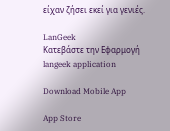είχαν ζήσει εκεί για γενιές.

LanGeek
Κατεβάστε την Εφαρμογή
langeek application

Download Mobile App

App Store